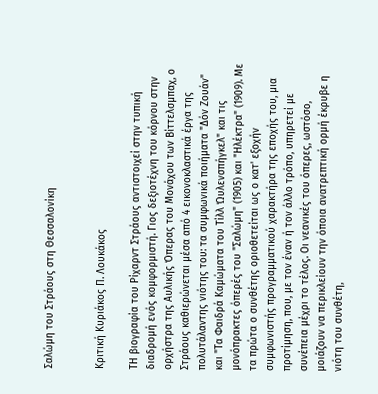Σαλώμη του Στράους στη Θεσσαλονίκη


Κριτική Κυριάκος Π. Λουκάκος

ΤΗ βιογραφία του Ρίχαρντ Στράους αντιστοιχεί στην τυπική διαδρομή ενός κομφορμιστή. Γιος δεξιοτέχνη του κόρνου στην ορχήστρα της Αυλικής Όπερας του Μονάχου των Βίττελσμπαχ, ο Στράους καθιερώνεται μέσα από 4 εικονοκλαστικά έργα της πολυτάλαντης νιότης του: τα συμφωνικά ποιήματα "Δόν Ζουάν" και "Τα Φαιδρά Καμώματα του Τίλλ Ώυλενσπήγκελ" και τις μονόπρακτες όπερές του "Σαλώμη" (1905) και "Ηλέκτρα" (1909). Με τα πρώτα ο συνθέτης οριοθετείται ως ο κατ' εξοχήν συμφωνιστής προγραμματικού χαρακτήρα της εποχής του, μια προτίμηση, που, με τον έναν ή τον άλλο τρόπο, υπηρετεί με συνέπεια μέχρι το τέλος. Οι νεανικές του όπερες, ωστόσο, μοιάζουν να περικλείουν την όποια ανατρεπτική ορμή έκρυβε η νιότη του συνθέτη,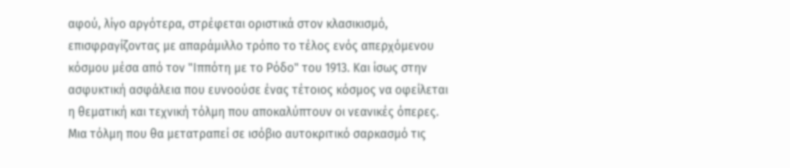αφού, λίγο αργότερα, στρέφεται οριστικά στον κλασικισμό, επισφραγίζοντας με απαράμιλλο τρόπο το τέλος ενός απερχόμενου κόσμου μέσα από τον "Ιππότη με το Ρόδο" του 1913. Και ίσως στην ασφυκτική ασφάλεια που ευνοούσε ένας τέτοιος κόσμος να οφείλεται η θεματική και τεχνική τόλμη που αποκαλύπτουν οι νεανικές όπερες. Μια τόλμη που θα μετατραπεί σε ισόβιο αυτοκριτικό σαρκασμό τις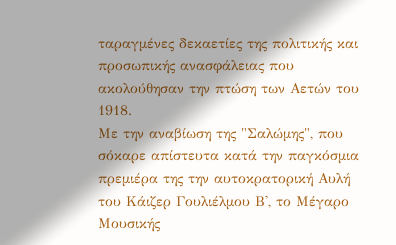ταραγμένες δεκαετίες της πολιτικής και προσωπικής ανασφάλειας που ακολούθησαν την πτώση των Αετών του 1918.
Με την αναβίωση της "Σαλώμης", που σόκαρε απίστευτα κατά την παγκόσμια πρεμιέρα της την αυτοκρατορική Αυλή του Κάιζερ Γουλιέλμου Β', το Μέγαρο Μουσικής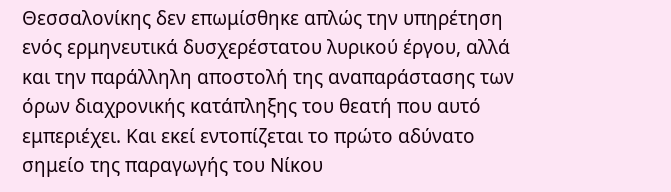Θεσσαλονίκης δεν επωμίσθηκε απλώς την υπηρέτηση ενός ερμηνευτικά δυσχερέστατου λυρικού έργου, αλλά και την παράλληλη αποστολή της αναπαράστασης των όρων διαχρονικής κατάπληξης του θεατή που αυτό εμπεριέχει. Και εκεί εντοπίζεται το πρώτο αδύνατο σημείο της παραγωγής του Νίκου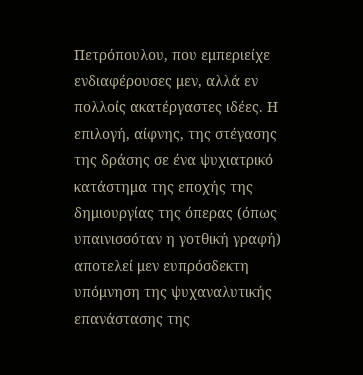Πετρόπουλου, που εμπεριείχε ενδιαφέρουσες μεν, αλλά εν πολλοίς ακατέργαστες ιδέες. Η επιλογή, αίφνης, της στέγασης της δράσης σε ένα ψυχιατρικό κατάστημα της εποχής της δημιουργίας της όπερας (όπως υπαινισσόταν η γοτθική γραφή) αποτελεί μεν ευπρόσδεκτη υπόμνηση της ψυχαναλυτικής επανάστασης της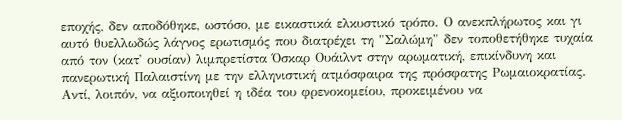εποχής, δεν αποδόθηκε, ωστόσο, με εικαστικά ελκυστικό τρόπο. Ο ανεκπλήρωτος και γι αυτό θυελλωδώς λάγνος ερωτισμός που διατρέχει τη "Σαλώμη" δεν τοποθετήθηκε τυχαία από τον (κατ' ουσίαν) λιμπρετίστα Όσκαρ Ουάιλντ στην αρωματική, επικίνδυνη και πανερωτική Παλαιστίνη με την ελληνιστική ατμόσφαιρα της πρόσφατης Ρωμαιοκρατίας. Αντί, λοιπόν, να αξιοποιηθεί η ιδέα του φρενοκομείου, προκειμένου να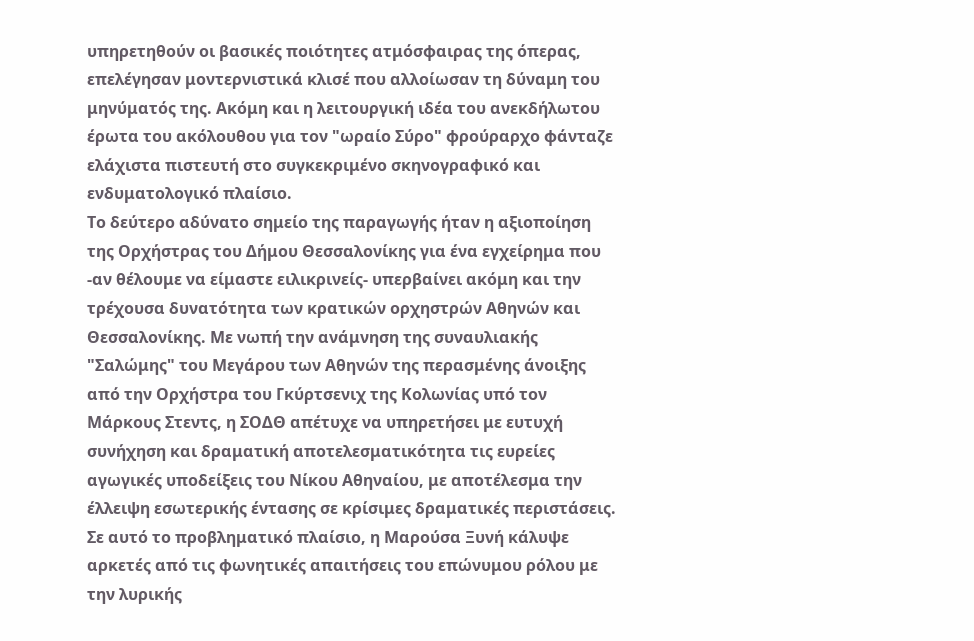υπηρετηθούν οι βασικές ποιότητες ατμόσφαιρας της όπερας, επελέγησαν μοντερνιστικά κλισέ που αλλοίωσαν τη δύναμη του μηνύματός της. Ακόμη και η λειτουργική ιδέα του ανεκδήλωτου έρωτα του ακόλουθου για τον "ωραίο Σύρο" φρούραρχο φάνταζε ελάχιστα πιστευτή στο συγκεκριμένο σκηνογραφικό και ενδυματολογικό πλαίσιο.
Το δεύτερο αδύνατο σημείο της παραγωγής ήταν η αξιοποίηση της Ορχήστρας του Δήμου Θεσσαλονίκης για ένα εγχείρημα που -αν θέλουμε να είμαστε ειλικρινείς- υπερβαίνει ακόμη και την τρέχουσα δυνατότητα των κρατικών ορχηστρών Αθηνών και Θεσσαλονίκης. Με νωπή την ανάμνηση της συναυλιακής "Σαλώμης" του Μεγάρου των Αθηνών της περασμένης άνοιξης από την Ορχήστρα του Γκύρτσενιχ της Κολωνίας υπό τον Μάρκους Στεντς, η ΣΟΔΘ απέτυχε να υπηρετήσει με ευτυχή συνήχηση και δραματική αποτελεσματικότητα τις ευρείες αγωγικές υποδείξεις του Νίκου Αθηναίου, με αποτέλεσμα την έλλειψη εσωτερικής έντασης σε κρίσιμες δραματικές περιστάσεις.
Σε αυτό το προβληματικό πλαίσιο, η Μαρούσα Ξυνή κάλυψε αρκετές από τις φωνητικές απαιτήσεις του επώνυμου ρόλου με την λυρικής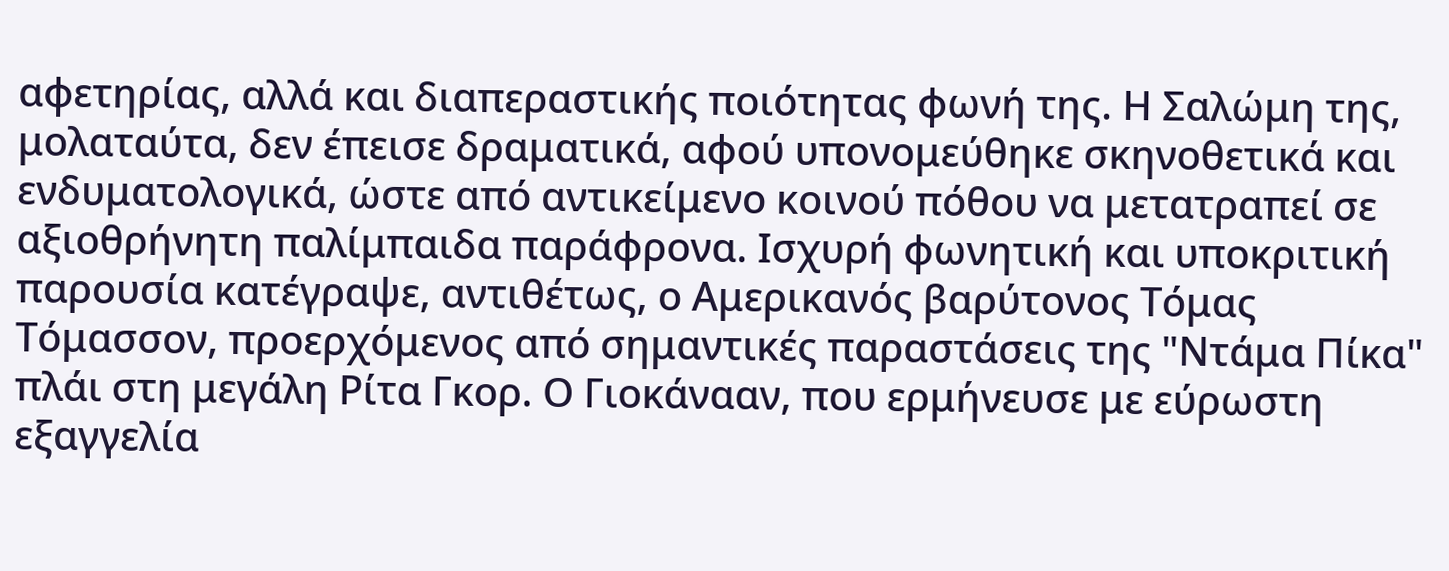αφετηρίας, αλλά και διαπεραστικής ποιότητας φωνή της. Η Σαλώμη της, μολαταύτα, δεν έπεισε δραματικά, αφού υπονομεύθηκε σκηνοθετικά και ενδυματολογικά, ώστε από αντικείμενο κοινού πόθου να μετατραπεί σε αξιοθρήνητη παλίμπαιδα παράφρονα. Ισχυρή φωνητική και υποκριτική παρουσία κατέγραψε, αντιθέτως, ο Αμερικανός βαρύτονος Τόμας Τόμασσον, προερχόμενος από σημαντικές παραστάσεις της "Ντάμα Πίκα" πλάι στη μεγάλη Ρίτα Γκορ. Ο Γιοκάνααν, που ερμήνευσε με εύρωστη εξαγγελία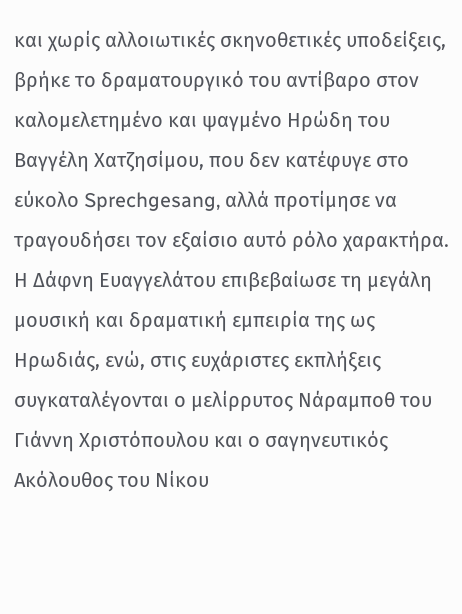και χωρίς αλλοιωτικές σκηνοθετικές υποδείξεις, βρήκε το δραματουργικό του αντίβαρο στον καλομελετημένο και ψαγμένο Ηρώδη του Βαγγέλη Χατζησίμου, που δεν κατέφυγε στο εύκολο Sprechgesang, αλλά προτίμησε να τραγουδήσει τον εξαίσιο αυτό ρόλο χαρακτήρα. Η Δάφνη Ευαγγελάτου επιβεβαίωσε τη μεγάλη μουσική και δραματική εμπειρία της ως Ηρωδιάς, ενώ, στις ευχάριστες εκπλήξεις συγκαταλέγονται ο μελίρρυτος Νάραμποθ του Γιάννη Χριστόπουλου και ο σαγηνευτικός Ακόλουθος του Νίκου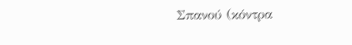Σπανού (κόντρα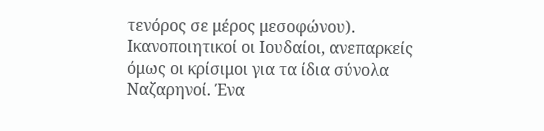τενόρος σε μέρος μεσοφώνου). Ικανοποιητικοί οι Ιουδαίοι, ανεπαρκείς όμως οι κρίσιμοι για τα ίδια σύνολα Ναζαρηνοί. Ένα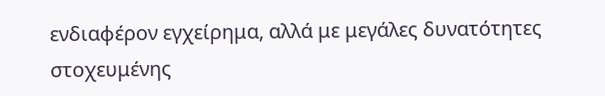ενδιαφέρον εγχείρημα, αλλά με μεγάλες δυνατότητες στοχευμένης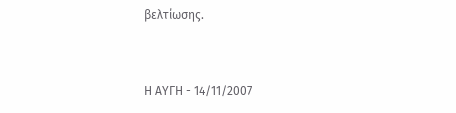βελτίωσης.


Η ΑΥΓΗ - 14/11/2007